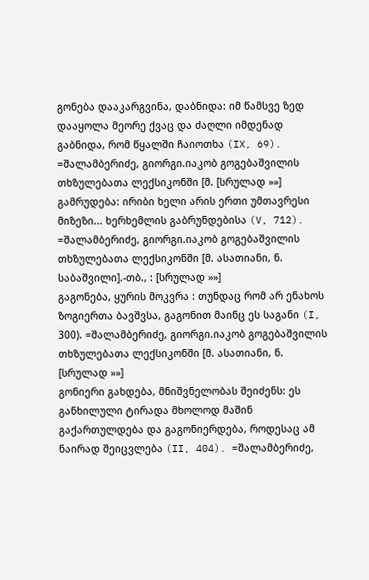გონება დააკარგვინა, დაბნიდა: იმ წამსვე ზედ დააყოლა მეორე ქვაც და ძაღლი იმდენად გაბნიდა, რომ წყალში ჩაიოთხა (IX, 69). =შალამბერიძე, გიორგი.იაკობ გოგებაშვილის თხზულებათა ლექსიკონში [მ. [სრულად »»]
გამრუდება: ირიბი ხელი არის ერთი უმთავრესი მიზეზი... ხერხემლის გაბრუნდებისა (V, 712). =შალამბერიძე, გიორგი.იაკობ გოგებაშვილის თხზულებათა ლექსიკონში [მ. ასათიანი, ნ. საბაშვილი].-თბ., : [სრულად »»]
გაგონება, ყურის მოკვრა : თუნდაც რომ არ ენახოს ზოგიერთა ბავშვსა, გაგონით მაინც ეს საგანი (I, 300). =შალამბერიძე, გიორგი.იაკობ გოგებაშვილის თხზულებათა ლექსიკონში [მ. ასათიანი, ნ. [სრულად »»]
გონიერი გახდება, მნიშვნელობას შეიძენს: ეს განხილული ტირადა მხოლოდ მაშინ გაქართულდება და გაგონიერდება, როდესაც ამ ნაირად შეიცვლება (II, 404). =შალამბერიძე,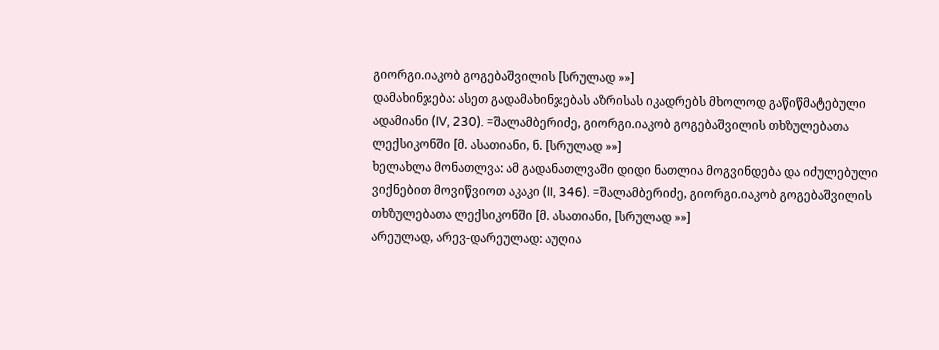გიორგი.იაკობ გოგებაშვილის [სრულად »»]
დამახინჯება: ასეთ გადამახინჯებას აზრისას იკადრებს მხოლოდ გაწიწმატებული ადამიანი (IV, 230). =შალამბერიძე, გიორგი.იაკობ გოგებაშვილის თხზულებათა ლექსიკონში [მ. ასათიანი, ნ. [სრულად »»]
ხელახლა მონათლვა: ამ გადანათლვაში დიდი ნათლია მოგვინდება და იძულებული ვიქნებით მოვიწვიოთ აკაკი (II, 346). =შალამბერიძე, გიორგი.იაკობ გოგებაშვილის თხზულებათა ლექსიკონში [მ. ასათიანი, [სრულად »»]
არეულად, არევ-დარეულად: აუღია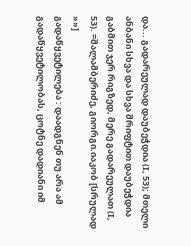და... გადარეულად დაუბეჭდია (I, 53); მთელი ანბანი სხვა და სხვა შრიფტით დაუბეჭდია გაბმით ჯერ რიგზედ, მერე გადარეულათ (I, 53). =შალამბერიძე, გიორგი.იაკობ [სრულად »»]
გადაწყვეტილება : დაადგნენ თუ არა ამ გადაწყვეტილობას, ცოტნე დადიანი იმ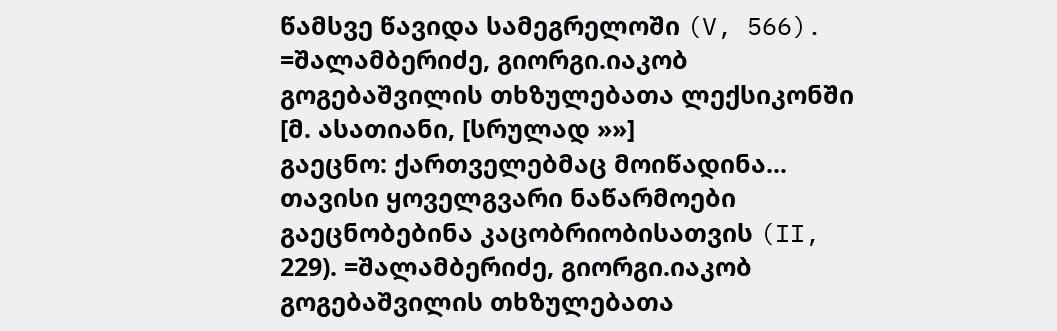წამსვე წავიდა სამეგრელოში (V, 566). =შალამბერიძე, გიორგი.იაკობ გოგებაშვილის თხზულებათა ლექსიკონში [მ. ასათიანი, [სრულად »»]
გაეცნო: ქართველებმაც მოიწადინა... თავისი ყოველგვარი ნაწარმოები გაეცნობებინა კაცობრიობისათვის (II, 229). =შალამბერიძე, გიორგი.იაკობ გოგებაშვილის თხზულებათა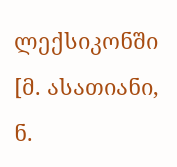ლექსიკონში [მ. ასათიანი, ნ.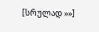[სრულად »»]